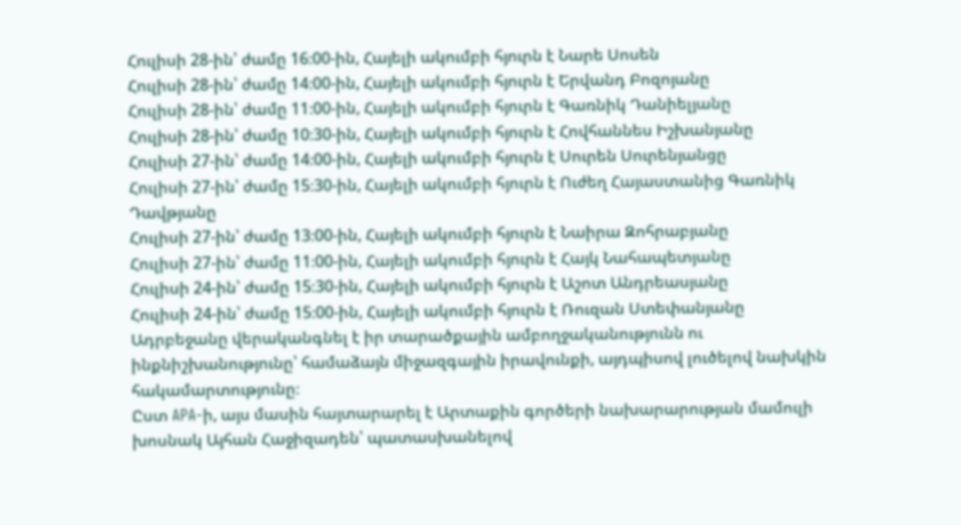Հուլիսի 28-ին՝ ժամը 16։00-ին, Հայելի ակումբի հյուրն է Նարե Սոսեն
Հուլիսի 28-ին՝ ժամը 14։00-ին, Հայելի ակումբի հյուրն է Երվանդ Բոզոյանը
Հուլիսի 28-ին՝ ժամը 11։00-ին, Հայելի ակումբի հյուրն է Գառնիկ Դանիելյանը
Հուլիսի 28-ին՝ ժամը 10։30-ին, Հայելի ակումբի հյուրն է Հովհաննես Իշխանյանը
Հուլիսի 27-ին՝ ժամը 14։00-ին, Հայելի ակումբի հյուրն է Սուրեն Սուրենյանցը
Հուլիսի 27-ին՝ ժամը 15։30-ին, Հայելի ակումբի հյուրն է Ուժեղ Հայաստանից Գառնիկ Դավթյանը
Հուլիսի 27-ին՝ ժամը 13։00-ին, Հայելի ակումբի հյուրն է Նաիրա Զոհրաբյանը
Հուլիսի 27-ին՝ ժամը 11։00-ին, Հայելի ակումբի հյուրն է Հայկ Նահապետյանը
Հուլիսի 24-ին՝ ժամը 15։30-ին, Հայելի ակումբի հյուրն է Աշոտ Անդրեասյանը
Հուլիսի 24-ին՝ ժամը 15։00-ին, Հայելի ակումբի հյուրն է Ռուզան Ստեփանյանը
Ադրբեջանը վերականգնել է իր տարածքային ամբողջականությունն ու ինքնիշխանությունը՝ համաձայն միջազգային իրավունքի, այդպիսով լուծելով նախկին հակամարտությունը։
Ըստ APA-ի, այս մասին հայտարարել է Արտաքին գործերի նախարարության մամուլի խոսնակ Այհան Հաջիզադեն՝ պատասխանելով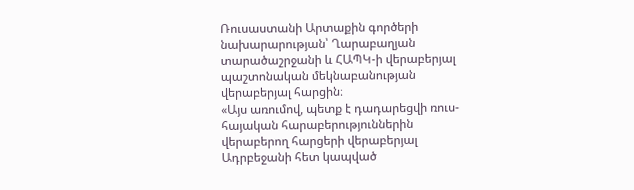Ռուսաստանի Արտաքին գործերի նախարարության՝ Ղարաբաղյան տարածաշրջանի և ՀԱՊԿ-ի վերաբերյալ պաշտոնական մեկնաբանության վերաբերյալ հարցին։
«Այս առումով, պետք է դադարեցվի ռուս-հայական հարաբերություններին վերաբերող հարցերի վերաբերյալ Ադրբեջանի հետ կապված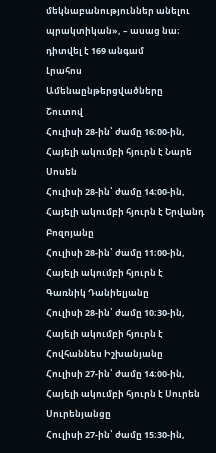մեկնաբանություններ անելու պրակտիկան», – ասաց նա։
դիտվել է 169 անգամ
Լրահոս
Ամենաընթերցվածները
Շուտով
Հուլիսի 28-ին՝ ժամը 16։00-ին, Հայելի ակումբի հյուրն է Նարե Սոսեն
Հուլիսի 28-ին՝ ժամը 14։00-ին, Հայելի ակումբի հյուրն է Երվանդ Բոզոյանը
Հուլիսի 28-ին՝ ժամը 11։00-ին, Հայելի ակումբի հյուրն է Գառնիկ Դանիելյանը
Հուլիսի 28-ին՝ ժամը 10։30-ին, Հայելի ակումբի հյուրն է Հովհաննես Իշխանյանը
Հուլիսի 27-ին՝ ժամը 14։00-ին, Հայելի ակումբի հյուրն է Սուրեն Սուրենյանցը
Հուլիսի 27-ին՝ ժամը 15։30-ին,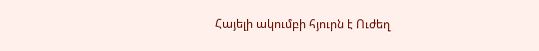Հայելի ակումբի հյուրն է Ուժեղ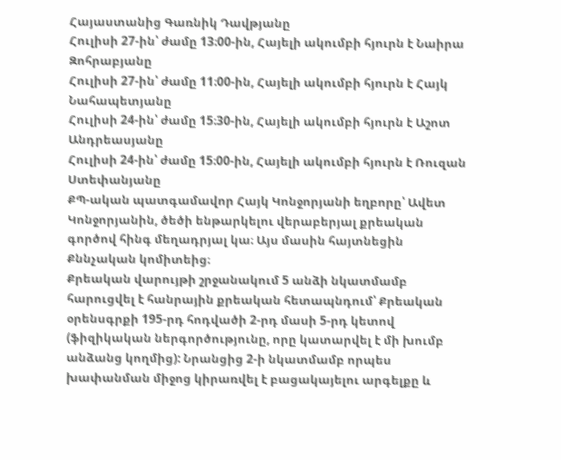Հայաստանից Գառնիկ Դավթյանը
Հուլիսի 27-ին՝ ժամը 13։00-ին, Հայելի ակումբի հյուրն է Նաիրա Զոհրաբյանը
Հուլիսի 27-ին՝ ժամը 11։00-ին, Հայելի ակումբի հյուրն է Հայկ Նահապետյանը
Հուլիսի 24-ին՝ ժամը 15։30-ին, Հայելի ակումբի հյուրն է Աշոտ Անդրեասյանը
Հուլիսի 24-ին՝ ժամը 15։00-ին, Հայելի ակումբի հյուրն է Ռուզան Ստեփանյանը
ՔՊ-ական պատգամավոր Հայկ Կոնջորյանի եղբորը՝ Ավետ Կոնջորյանին, ծեծի ենթարկելու վերաբերյալ քրեական գործով հինգ մեղադրյալ կա։ Այս մասին հայտնեցին Քննչական կոմիտեից։
Քրեական վարույթի շրջանակում 5 անձի նկատմամբ հարուցվել է հանրային քրեական հետապնդում՝ Քրեական օրենսգրքի 195-րդ հոդվածի 2-րդ մասի 5-րդ կետով (ֆիզիկական ներգործությունը, որը կատարվել է մի խումբ անձանց կողմից): Նրանցից 2-ի նկատմամբ որպես խափանման միջոց կիրառվել է բացակայելու արգելքը և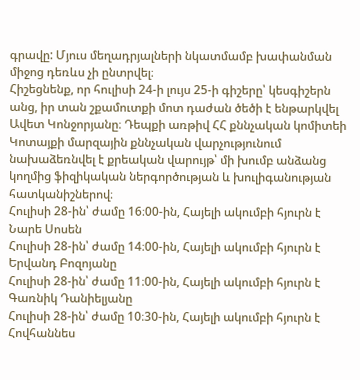գրավը: Մյուս մեղադրյալների նկատմամբ խափանման միջոց դեռևս չի ընտրվել։
Հիշեցնենք, որ հուլիսի 24-ի լույս 25-ի գիշերը՝ կեսգիշերն անց, իր տան շքամուտքի մոտ դաժան ծեծի է ենթարկվել Ավետ Կոնջորյանը։ Դեպքի առթիվ ՀՀ քննչական կոմիտեի Կոտայքի մարզային քննչական վարչությունում նախաձեռնվել է քրեական վարույթ՝ մի խումբ անձանց կողմից ֆիզիկական ներգործության և խուլիգանության հատկանիշներով։
Հուլիսի 28-ին՝ ժամը 16։00-ին, Հայելի ակումբի հյուրն է Նարե Սոսեն
Հուլիսի 28-ին՝ ժամը 14։00-ին, Հայելի ակումբի հյուրն է Երվանդ Բոզոյանը
Հուլիսի 28-ին՝ ժամը 11։00-ին, Հայելի ակումբի հյուրն է Գառնիկ Դանիելյանը
Հուլիսի 28-ին՝ ժամը 10։30-ին, Հայելի ակումբի հյուրն է Հովհաննես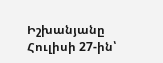Իշխանյանը
Հուլիսի 27-ին՝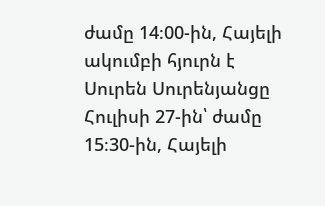ժամը 14։00-ին, Հայելի ակումբի հյուրն է Սուրեն Սուրենյանցը
Հուլիսի 27-ին՝ ժամը 15։30-ին, Հայելի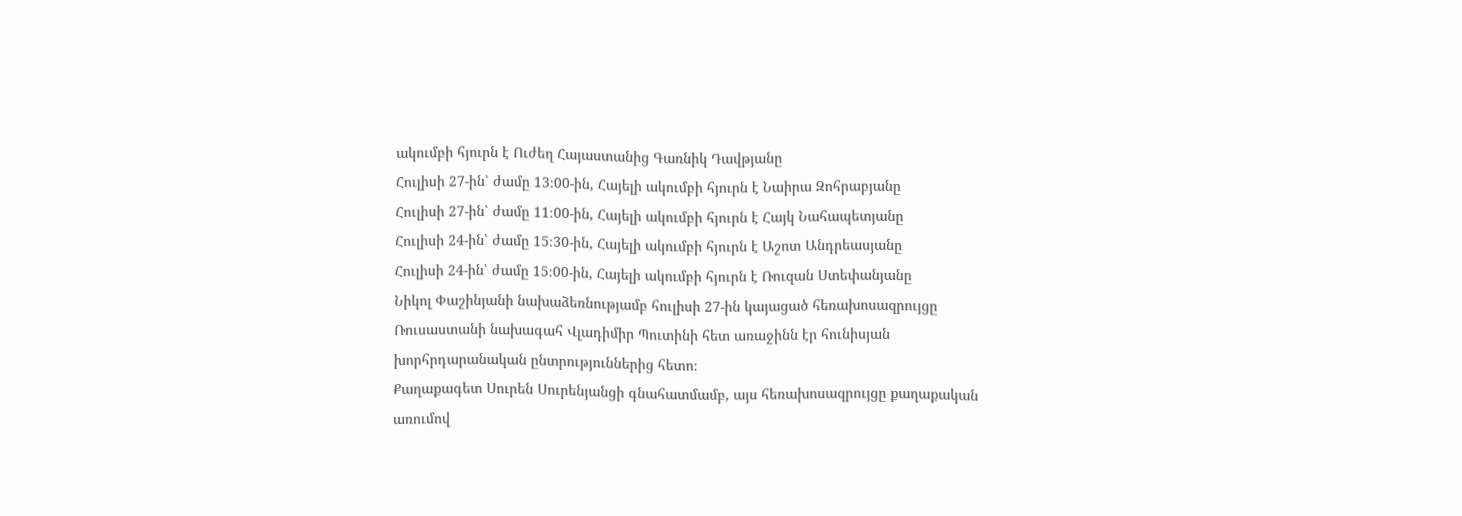ակումբի հյուրն է Ուժեղ Հայաստանից Գառնիկ Դավթյանը
Հուլիսի 27-ին՝ ժամը 13։00-ին, Հայելի ակումբի հյուրն է Նաիրա Զոհրաբյանը
Հուլիսի 27-ին՝ ժամը 11։00-ին, Հայելի ակումբի հյուրն է Հայկ Նահապետյանը
Հուլիսի 24-ին՝ ժամը 15։30-ին, Հայելի ակումբի հյուրն է Աշոտ Անդրեասյանը
Հուլիսի 24-ին՝ ժամը 15։00-ին, Հայելի ակումբի հյուրն է Ռուզան Ստեփանյանը
Նիկոլ Փաշինյանի նախաձեռնությամբ հուլիսի 27-ին կայացած հեռախոսազրույցը Ռուսաստանի նախագահ Վլադիմիր Պուտինի հետ առաջինն էր հունիսյան խորհրդարանական ընտրություններից հետո։
Քաղաքագետ Սուրեն Սուրենյանցի գնահատմամբ, այս հեռախոսազրույցը քաղաքական առումով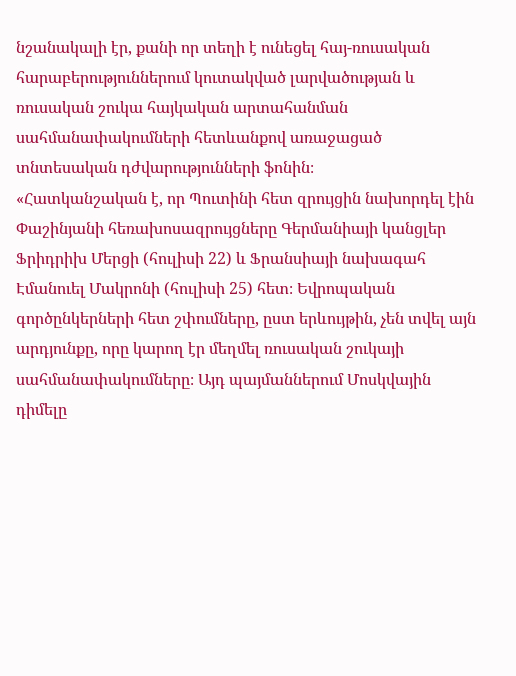նշանակալի էր, քանի որ տեղի է ունեցել հայ-ռուսական հարաբերություններում կուտակված լարվածության և ռուսական շուկա հայկական արտահանման սահմանափակումների հետևանքով առաջացած տնտեսական դժվարությունների ֆոնին։
«Հատկանշական է, որ Պուտինի հետ զրույցին նախորդել էին Փաշինյանի հեռախոսազրույցները Գերմանիայի կանցլեր Ֆրիդրիխ Մերցի (հուլիսի 22) և Ֆրանսիայի նախագահ Էմանուել Մակրոնի (հուլիսի 25) հետ։ Եվրոպական գործընկերների հետ շփումները, ըստ երևույթին, չեն տվել այն արդյունքը, որը կարող էր մեղմել ռուսական շուկայի սահմանափակումները։ Այդ պայմաններում Մոսկվային դիմելը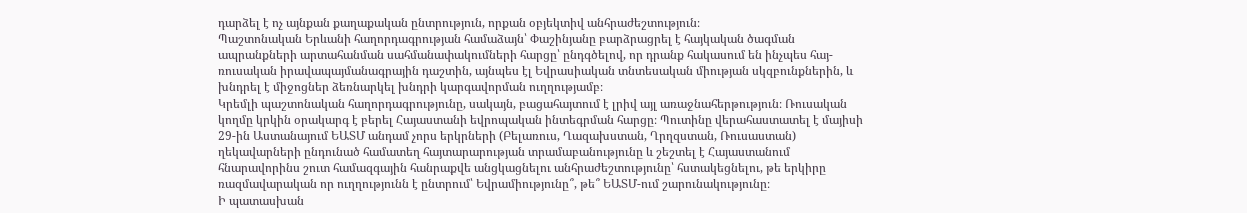դարձել է ոչ այնքան քաղաքական ընտրություն, որքան օբյեկտիվ անհրաժեշտություն։
Պաշտոնական Երևանի հաղորդագրության համաձայն՝ Փաշինյանը բարձրացրել է հայկական ծագման ապրանքների արտահանման սահմանափակումների հարցը՝ ընդգծելով, որ դրանք հակասում են ինչպես հայ-ռուսական իրավապայմանագրային դաշտին, այնպես էլ Եվրասիական տնտեսական միության սկզբունքներին, և խնդրել է միջոցներ ձեռնարկել խնդրի կարգավորման ուղղությամբ։
Կրեմլի պաշտոնական հաղորդագրությունը, սակայն, բացահայտում է լրիվ այլ առաջնահերթություն։ Ռուսական կողմը կրկին օրակարգ է բերել Հայաստանի եվրոպական ինտեգրման հարցը։ Պուտինը վերահաստատել է մայիսի 29-ին Աստանայում ԵԱՏՄ անդամ չորս երկրների (Բելառուս, Ղազախստան, Ղրղզստան, Ռուսաստան) ղեկավարների ընդունած համատեղ հայտարարության տրամաբանությունը և շեշտել է Հայաստանում հնարավորինս շուտ համազգային հանրաքվե անցկացնելու անհրաժեշտությունը՝ հստակեցնելու, թե երկիրը ռազմավարական որ ուղղությունն է ընտրում՝ Եվրամիությունը՞, թե՞ ԵԱՏՄ-ում շարունակությունը։
Ի պատասխան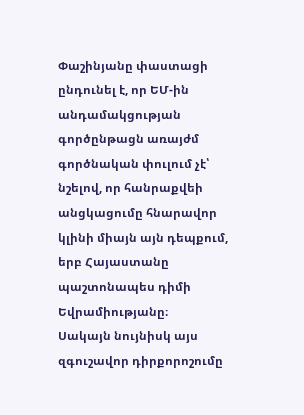Փաշինյանը փաստացի ընդունել է, որ ԵՄ-ին անդամակցության գործընթացն առայժմ գործնական փուլում չէ՝ նշելով, որ հանրաքվեի անցկացումը հնարավոր կլինի միայն այն դեպքում, երբ Հայաստանը պաշտոնապես դիմի Եվրամիությանը։
Սակայն նույնիսկ այս զգուշավոր դիրքորոշումը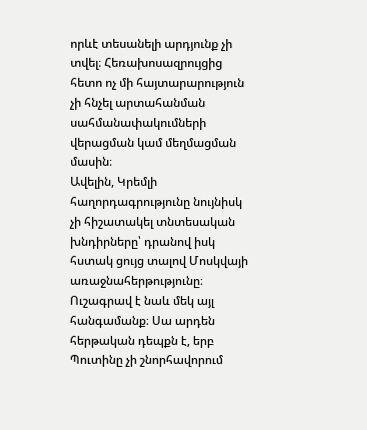որևէ տեսանելի արդյունք չի տվել։ Հեռախոսազրույցից հետո ոչ մի հայտարարություն չի հնչել արտահանման սահմանափակումների վերացման կամ մեղմացման մասին։
Ավելին, Կրեմլի հաղորդագրությունը նույնիսկ չի հիշատակել տնտեսական խնդիրները՝ դրանով իսկ հստակ ցույց տալով Մոսկվայի առաջնահերթությունը։
Ուշագրավ է նաև մեկ այլ հանգամանք։ Սա արդեն հերթական դեպքն է, երբ Պուտինը չի շնորհավորում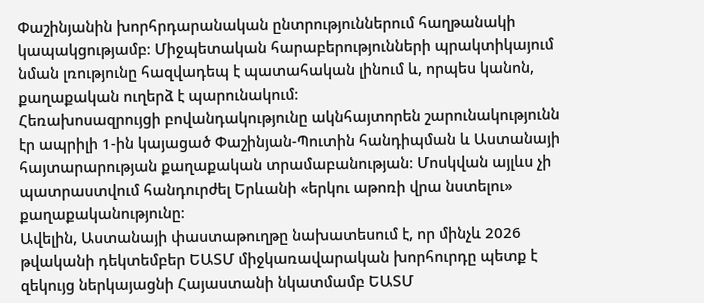Փաշինյանին խորհրդարանական ընտրություններում հաղթանակի կապակցությամբ։ Միջպետական հարաբերությունների պրակտիկայում նման լռությունը հազվադեպ է պատահական լինում և, որպես կանոն, քաղաքական ուղերձ է պարունակում։
Հեռախոսազրույցի բովանդակությունը ակնհայտորեն շարունակությունն էր ապրիլի 1-ին կայացած Փաշինյան-Պուտին հանդիպման և Աստանայի հայտարարության քաղաքական տրամաբանության։ Մոսկվան այլևս չի պատրաստվում հանդուրժել Երևանի «երկու աթոռի վրա նստելու» քաղաքականությունը։
Ավելին, Աստանայի փաստաթուղթը նախատեսում է, որ մինչև 2026 թվականի դեկտեմբեր ԵԱՏՄ միջկառավարական խորհուրդը պետք է զեկույց ներկայացնի Հայաստանի նկատմամբ ԵԱՏՄ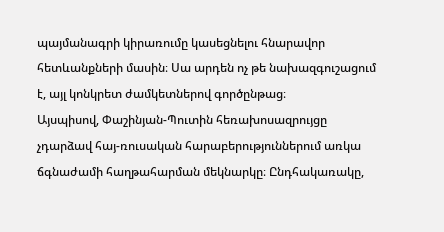պայմանագրի կիրառումը կասեցնելու հնարավոր հետևանքների մասին։ Սա արդեն ոչ թե նախազգուշացում է, այլ կոնկրետ ժամկետներով գործընթաց։
Այսպիսով, Փաշինյան-Պուտին հեռախոսազրույցը չդարձավ հայ-ռուսական հարաբերություններում առկա ճգնաժամի հաղթահարման մեկնարկը։ Ընդհակառակը,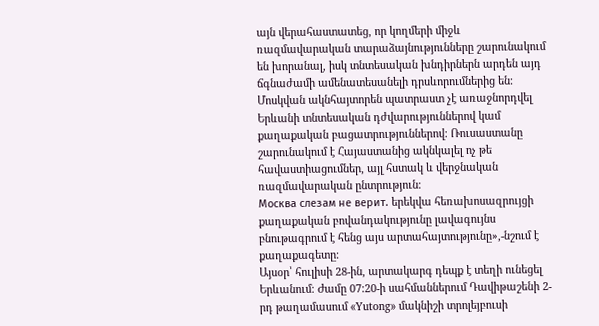այն վերահաստատեց, որ կողմերի միջև ռազմավարական տարաձայնությունները շարունակում են խորանալ, իսկ տնտեսական խնդիրներն արդեն այդ ճգնաժամի ամենատեսանելի դրսևորումներից են։
Մոսկվան ակնհայտորեն պատրաստ չէ առաջնորդվել Երևանի տնտեսական դժվարություններով կամ քաղաքական բացատրություններով։ Ռուսաստանը շարունակում է Հայաստանից ակնկալել ոչ թե հավաստիացումներ, այլ հստակ և վերջնական ռազմավարական ընտրություն։
Москва слезам не верит. երեկվա հեռախոսազրույցի քաղաքական բովանդակությունը լավագույնս բնութագրում է հենց այս արտահայտությունը»,-նշում է քաղաքագետը։
Այսօր՝ հուլիսի 28-ին, արտակարգ դեպք է տեղի ունեցել Երևանում։ Ժամը 07:20-ի սահմաններում Դավիթաշենի 2-րդ թաղամասում «Yutong» մակնիշի տրոլեյբուսի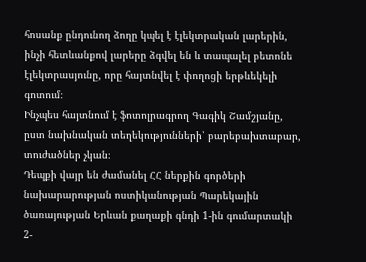հոսանք ընդունող ձողը կպել է էլեկտրական լարերին, ինչի հետևանքով լարերը ձգվել են և տապալել բետոնե էլեկտրասյունը, որը հայտնվել է փողոցի երթևեկելի գոտում։
Ինչպես հայտնում է ֆոտոլրագրող Գագիկ Շամշյանը, ըստ նախնական տեղեկությունների՝ բարեբախտաբար, տուժածներ չկան։
Դեպքի վայր են ժամանել ՀՀ ներքին գործերի նախարարության ոստիկանության Պարեկային ծառայության Երևան քաղաքի գնդի 1-ին գումարտակի 2-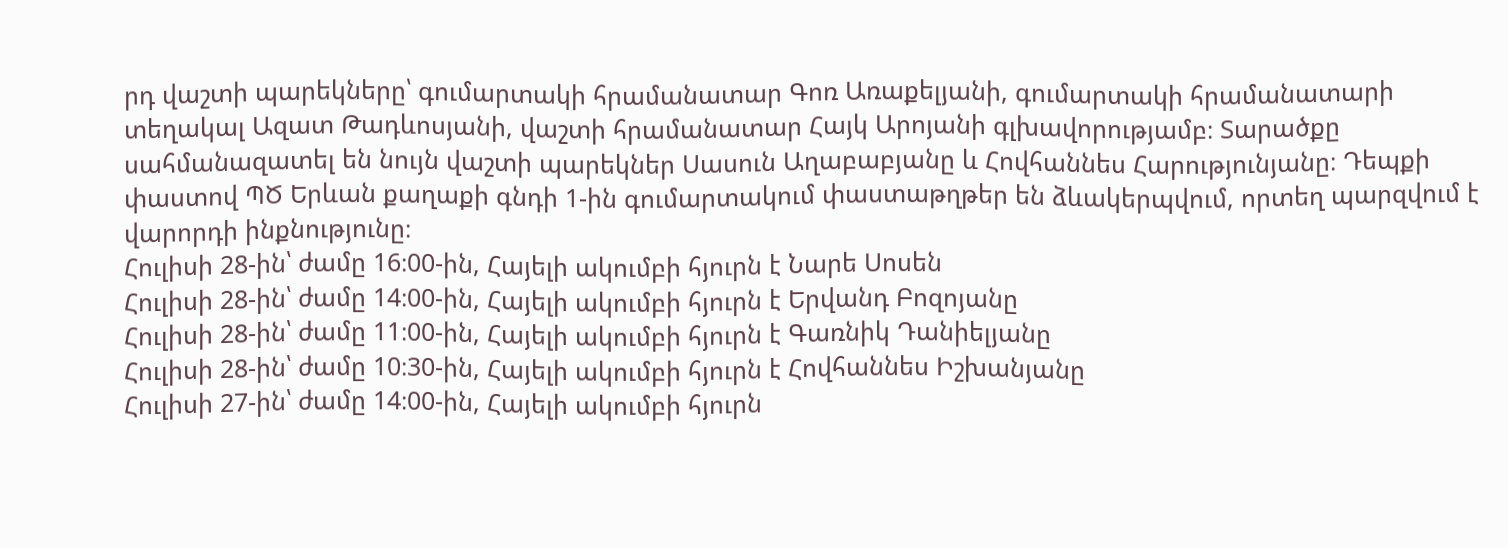րդ վաշտի պարեկները՝ գումարտակի հրամանատար Գոռ Առաքելյանի, գումարտակի հրամանատարի տեղակալ Ազատ Թադևոսյանի, վաշտի հրամանատար Հայկ Արոյանի գլխավորությամբ։ Տարածքը սահմանազատել են նույն վաշտի պարեկներ Սասուն Աղաբաբյանը և Հովհաննես Հարությունյանը։ Դեպքի փաստով ՊԾ Երևան քաղաքի գնդի 1-ին գումարտակում փաստաթղթեր են ձևակերպվում, որտեղ պարզվում է վարորդի ինքնությունը։
Հուլիսի 28-ին՝ ժամը 16։00-ին, Հայելի ակումբի հյուրն է Նարե Սոսեն
Հուլիսի 28-ին՝ ժամը 14։00-ին, Հայելի ակումբի հյուրն է Երվանդ Բոզոյանը
Հուլիսի 28-ին՝ ժամը 11։00-ին, Հայելի ակումբի հյուրն է Գառնիկ Դանիելյանը
Հուլիսի 28-ին՝ ժամը 10։30-ին, Հայելի ակումբի հյուրն է Հովհաննես Իշխանյանը
Հուլիսի 27-ին՝ ժամը 14։00-ին, Հայելի ակումբի հյուրն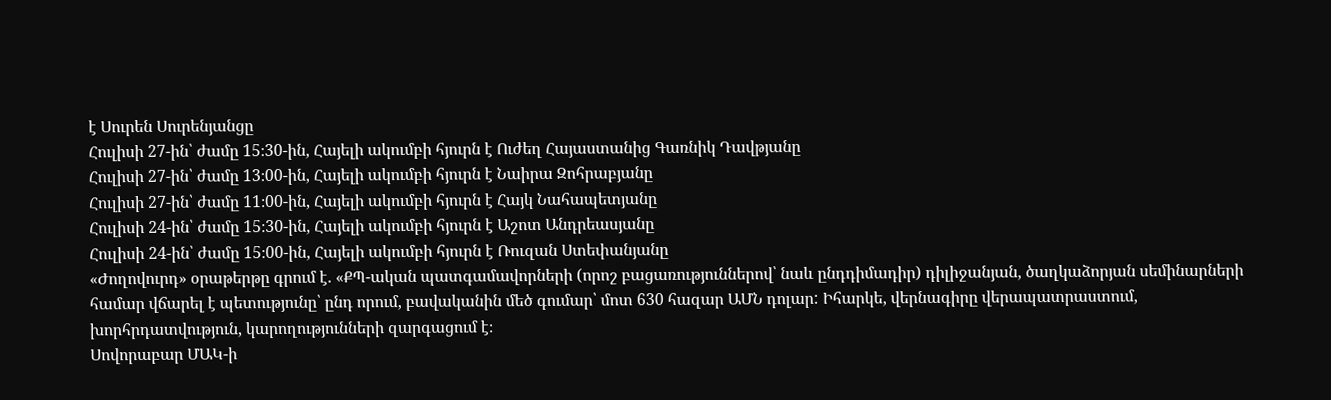է Սուրեն Սուրենյանցը
Հուլիսի 27-ին՝ ժամը 15։30-ին, Հայելի ակումբի հյուրն է Ուժեղ Հայաստանից Գառնիկ Դավթյանը
Հուլիսի 27-ին՝ ժամը 13։00-ին, Հայելի ակումբի հյուրն է Նաիրա Զոհրաբյանը
Հուլիսի 27-ին՝ ժամը 11։00-ին, Հայելի ակումբի հյուրն է Հայկ Նահապետյանը
Հուլիսի 24-ին՝ ժամը 15։30-ին, Հայելի ակումբի հյուրն է Աշոտ Անդրեասյանը
Հուլիսի 24-ին՝ ժամը 15։00-ին, Հայելի ակումբի հյուրն է Ռուզան Ստեփանյանը
«Ժողովուրդ» օրաթերթը գրում է. «ՔՊ-ական պատգամավորների (որոշ բացառություններով՝ նաև ընդդիմադիր) դիլիջանյան, ծաղկաձորյան սեմինարների համար վճարել է պետությունը՝ ընդ որում, բավականին մեծ գումար՝ մոտ 630 հազար ԱՄՆ դոլար: Իհարկե, վերնագիրը վերապատրաստում, խորհրդատվություն, կարողությունների զարգացում է։
Սովորաբար ՄԱԿ-ի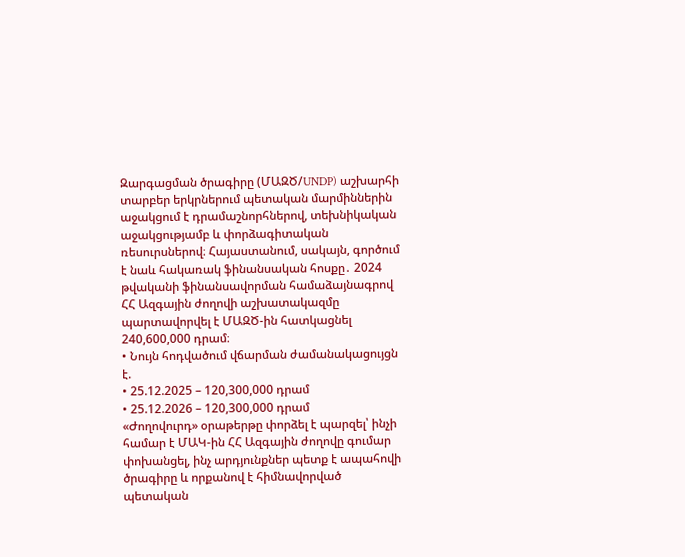Զարգացման ծրագիրը (ՄԱԶԾ/UNDP) աշխարհի տարբեր երկրներում պետական մարմիններին աջակցում է դրամաշնորհներով, տեխնիկական աջակցությամբ և փորձագիտական ռեսուրսներով։ Հայաստանում, սակայն, գործում է նաև հակառակ ֆինանսական հոսքը․ 2024 թվականի ֆինանսավորման համաձայնագրով ՀՀ Ազգային ժողովի աշխատակազմը պարտավորվել է ՄԱԶԾ-ին հատկացնել 240,600,000 դրամ։
• Նույն հոդվածում վճարման ժամանակացույցն է.
• 25.12.2025 – 120,300,000 դրամ
• 25.12.2026 – 120,300,000 դրամ
«Ժողովուրդ» օրաթերթը փորձել է պարզել՝ ինչի համար է ՄԱԿ-ին ՀՀ Ազգային ժողովը գումար փոխանցել, ինչ արդյունքներ պետք է ապահովի ծրագիրը և որքանով է հիմնավորված պետական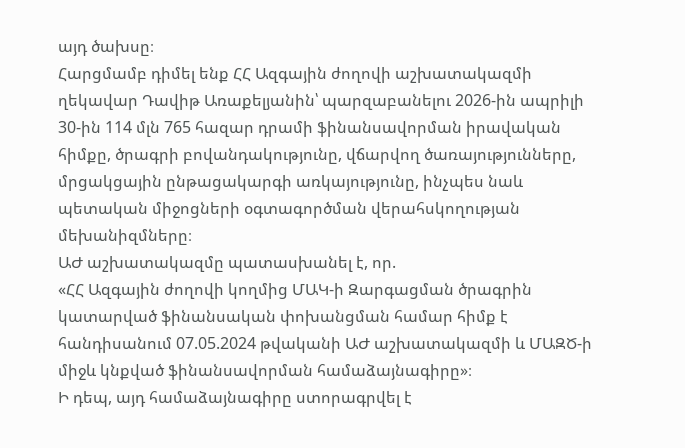այդ ծախսը։
Հարցմամբ դիմել ենք ՀՀ Ազգային ժողովի աշխատակազմի ղեկավար Դավիթ Առաքելյանին՝ պարզաբանելու 2026-ին ապրիլի 30-ին 114 մլն 765 հազար դրամի ֆինանսավորման իրավական հիմքը, ծրագրի բովանդակությունը, վճարվող ծառայությունները, մրցակցային ընթացակարգի առկայությունը, ինչպես նաև պետական միջոցների օգտագործման վերահսկողության մեխանիզմները։
ԱԺ աշխատակազմը պատասխանել է, որ.
«ՀՀ Ազգային ժողովի կողմից ՄԱԿ-ի Զարգացման ծրագրին կատարված ֆինանսական փոխանցման համար հիմք է հանդիսանում 07.05.2024 թվականի ԱԺ աշխատակազմի և ՄԱԶԾ-ի միջև կնքված ֆինանսավորման համաձայնագիրը»։
Ի դեպ, այդ համաձայնագիրը ստորագրվել է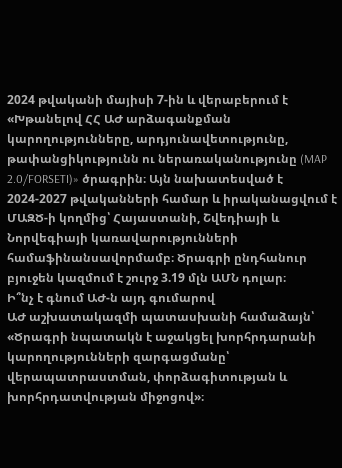2024 թվականի մայիսի 7-ին և վերաբերում է «Խթանելով ՀՀ ԱԺ արձագանքման կարողությունները, արդյունավետությունը, թափանցիկությունն ու ներառականությունը (MAP 2.0/FORSETI)» ծրագրին։ Այն նախատեսված է 2024-2027 թվականների համար և իրականացվում է ՄԱԶԾ-ի կողմից՝ Հայաստանի, Շվեդիայի և Նորվեգիայի կառավարությունների համաֆինանսավորմամբ։ Ծրագրի ընդհանուր բյուջեն կազմում է շուրջ 3.19 մլն ԱՄՆ դոլար։
Ի՞նչ է գնում ԱԺ-ն այդ գումարով
ԱԺ աշխատակազմի պատասխանի համաձայն՝
«Ծրագրի նպատակն է աջակցել խորհրդարանի կարողությունների զարգացմանը՝ վերապատրաստման, փորձագիտության և խորհրդատվության միջոցով»։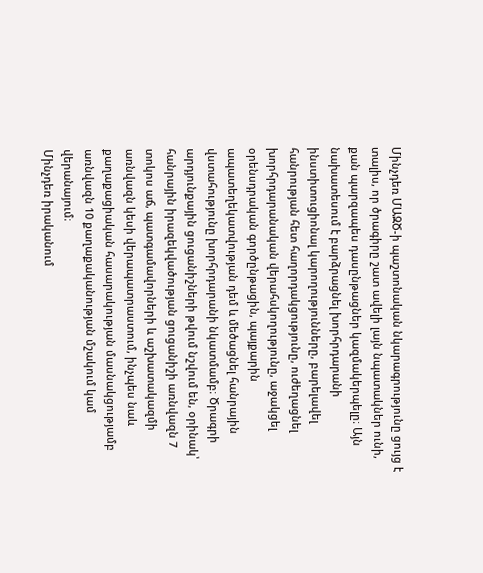Մինչդեռ ՄԱԶԾ-ի պաշտոնական նկարագրությունը ցույց է տալիս, որ ծրագիրը շատ ավելի լայն նպատակներ ունի, քան պարզապես դասընթացներ կազմակերպելը։ Այն նախատեսում է բարձրացնել խորհրդարանի ինստիտուցիոնալ կարողությունները, բարելավել հանրության հետ հաղորդակցությունը, ուժեղացնել խորհրդարանական վերահսկողությունը, աջակցել օրենսդրական գործընթացին, պայքարին ապատեղեկատվության դեմ և մեծացնել հանրային վստահությունը խորհրդարանի նկատմամբ։ Ծրագրի արդյունքային ցուցանիշների թվում նշվում են, օրինակ՝ հանրային իրազեկվածության ցուցանիշի առնվազն 7 տոկոս աճ, պատգամավորների և աշխատակազմի առնվազն կեսի վերապատրաստում, ինչպես նաև քաղաքացիական հասարակության մասնակցությամբ առնվազն 10 քաղաքականության մշակում կամ վերանայում։
Մինչդեռ իրականում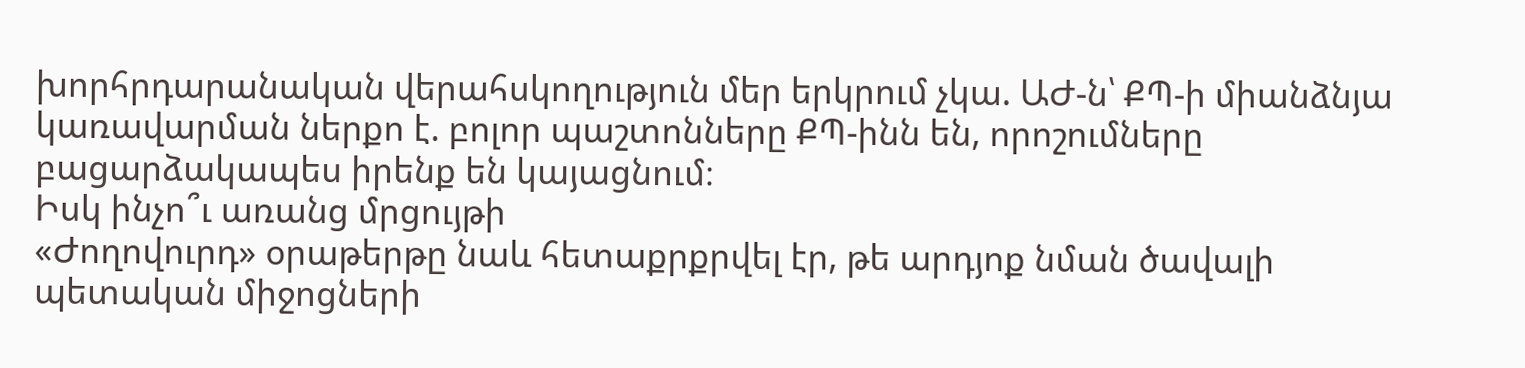խորհրդարանական վերահսկողություն մեր երկրում չկա. ԱԺ-ն՝ ՔՊ-ի միանձնյա կառավարման ներքո է. բոլոր պաշտոնները ՔՊ-ինն են, որոշումները բացարձակապես իրենք են կայացնում։
Իսկ ինչո՞ւ առանց մրցույթի
«Ժողովուրդ» օրաթերթը նաև հետաքրքրվել էր, թե արդյոք նման ծավալի պետական միջոցների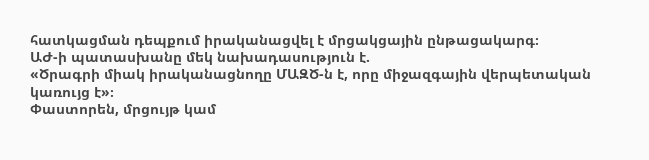հատկացման դեպքում իրականացվել է մրցակցային ընթացակարգ։
ԱԺ-ի պատասխանը մեկ նախադասություն է.
«Ծրագրի միակ իրականացնողը ՄԱԶԾ-ն է, որը միջազգային վերպետական կառույց է»։
Փաստորեն, մրցույթ կամ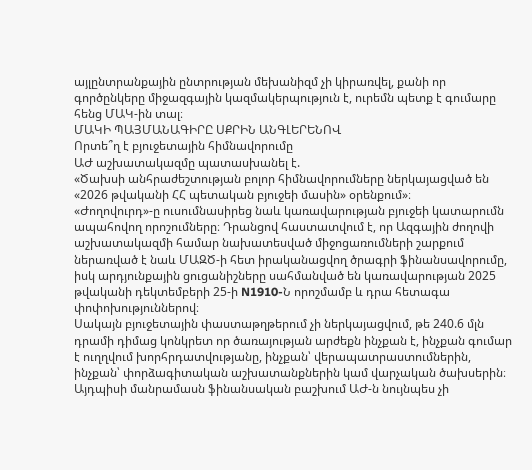այլընտրանքային ընտրության մեխանիզմ չի կիրառվել, քանի որ գործընկերը միջազգային կազմակերպություն է, ուրեմն պետք է գումարը հենց ՄԱԿ-ին տալ։
ՄԱԿԻ ՊԱՅՄԱՆԱԳԻՐԸ ՍՔՐԻՆ ԱՆԳԼԵՐԵՆՈՎ
Որտե՞ղ է բյուջետային հիմնավորումը
ԱԺ աշխատակազմը պատասխանել է.
«Ծախսի անհրաժեշտության բոլոր հիմնավորումները ներկայացված են «2026 թվականի ՀՀ պետական բյուջեի մասին» օրենքում»։
«Ժողովուրդ»-ը ուսումնասիրեց նաև կառավարության բյուջեի կատարումն ապահովող որոշումները։ Դրանցով հաստատվում է, որ Ազգային ժողովի աշխատակազմի համար նախատեսված միջոցառումների շարքում ներառված է նաև ՄԱԶԾ-ի հետ իրականացվող ծրագրի ֆինանսավորումը, իսկ արդյունքային ցուցանիշները սահմանված են կառավարության 2025 թվականի դեկտեմբերի 25-ի N1910-Ն որոշմամբ և դրա հետագա փոփոխություններով։
Սակայն բյուջետային փաստաթղթերում չի ներկայացվում, թե 240.6 մլն դրամի դիմաց կոնկրետ որ ծառայության արժեքն ինչքան է, ինչքան գումար է ուղղվում խորհրդատվությանը, ինչքան՝ վերապատրաստումներին, ինչքան՝ փորձագիտական աշխատանքներին կամ վարչական ծախսերին։ Այդպիսի մանրամասն ֆինանսական բաշխում ԱԺ-ն նույնպես չի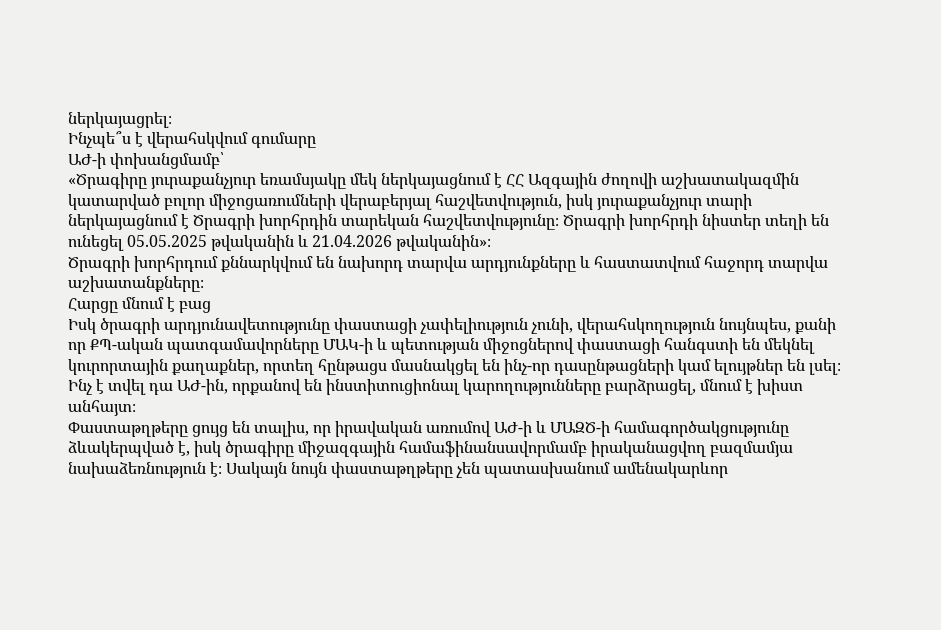ներկայացրել։
Ինչպե՞ս է վերահսկվում գումարը
ԱԺ-ի փոխանցմամբ՝
«Ծրագիրը յուրաքանչյուր եռամսյակը մեկ ներկայացնում է ՀՀ Ազգային ժողովի աշխատակազմին կատարված բոլոր միջոցառումների վերաբերյալ հաշվետվություն, իսկ յուրաքանչյուր տարի ներկայացնում է Ծրագրի խորհրդին տարեկան հաշվետվությունը։ Ծրագրի խորհրդի նիստեր տեղի են ունեցել 05.05.2025 թվականին և 21.04.2026 թվականին»։
Ծրագրի խորհրդում քննարկվում են նախորդ տարվա արդյունքները և հաստատվում հաջորդ տարվա աշխատանքները։
Հարցը մնում է բաց
Իսկ ծրագրի արդյունավետությունը փաստացի չափելիություն չունի, վերահսկողություն նույնպես, քանի որ ՔՊ-ական պատգամավորները ՄԱԿ-ի և պետության միջոցներով փաստացի հանգստի են մեկնել կուրորտային քաղաքներ, որտեղ հընթացս մասնակցել են ինչ-որ դասընթացների կամ ելույթներ են լսել։ Ինչ է տվել դա ԱԺ-ին, որքանով են ինստիտուցիոնալ կարողությունները բարձրացել, մնում է խիստ անհայտ։
Փաստաթղթերը ցույց են տալիս, որ իրավական առումով ԱԺ-ի և ՄԱԶԾ-ի համագործակցությունը ձևակերպված է, իսկ ծրագիրը միջազգային համաֆինանսավորմամբ իրականացվող բազմամյա նախաձեռնություն է։ Սակայն նույն փաստաթղթերը չեն պատասխանում ամենակարևոր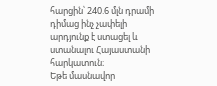հարցին՝ 240.6 մլն դրամի դիմաց ինչ չափելի արդյունք է ստացել և ստանալու Հայաստանի հարկատուն։
Եթե մասնավոր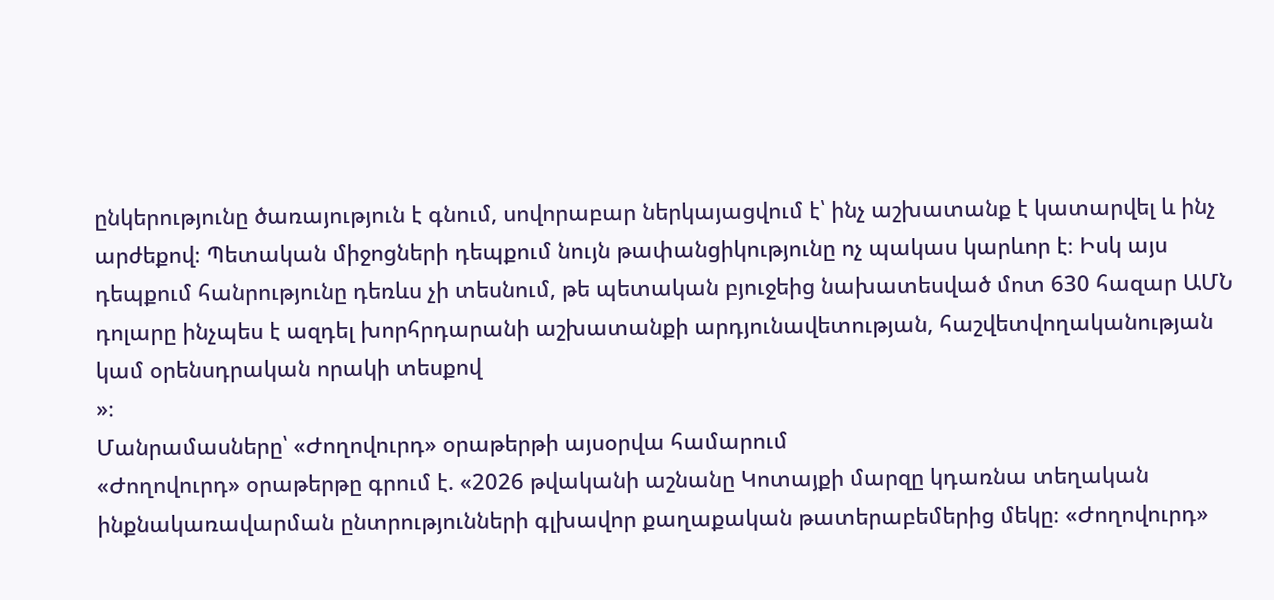ընկերությունը ծառայություն է գնում, սովորաբար ներկայացվում է՝ ինչ աշխատանք է կատարվել և ինչ արժեքով։ Պետական միջոցների դեպքում նույն թափանցիկությունը ոչ պակաս կարևոր է։ Իսկ այս դեպքում հանրությունը դեռևս չի տեսնում, թե պետական բյուջեից նախատեսված մոտ 630 հազար ԱՄՆ դոլարը ինչպես է ազդել խորհրդարանի աշխատանքի արդյունավետության, հաշվետվողականության կամ օրենսդրական որակի տեսքով
»։
Մանրամասները՝ «Ժողովուրդ» օրաթերթի այսօրվա համարում
«Ժողովուրդ» օրաթերթը գրում է. «2026 թվականի աշնանը Կոտայքի մարզը կդառնա տեղական ինքնակառավարման ընտրությունների գլխավոր քաղաքական թատերաբեմերից մեկը։ «Ժողովուրդ»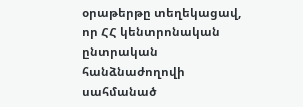օրաթերթը տեղեկացավ, որ ՀՀ կենտրոնական ընտրական հանձնաժողովի սահմանած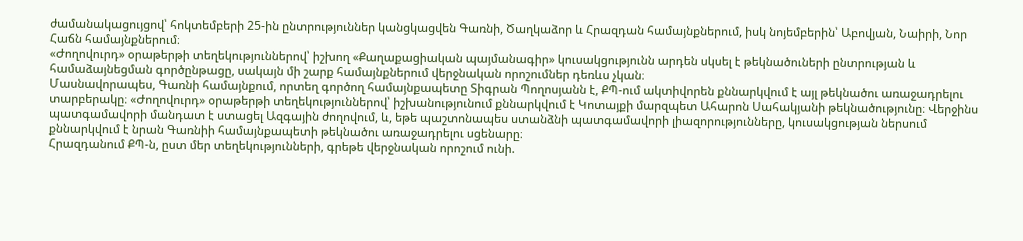ժամանակացույցով՝ հոկտեմբերի 25-ին ընտրություններ կանցկացվեն Գառնի, Ծաղկաձոր և Հրազդան համայնքներում, իսկ նոյեմբերին՝ Աբովյան, Նաիրի, Նոր Հաճն համայնքներում։
«Ժողովուրդ» օրաթերթի տեղեկություններով՝ իշխող «Քաղաքացիական պայմանագիր» կուսակցությունն արդեն սկսել է թեկնածուների ընտրության և համաձայնեցման գործընթացը, սակայն մի շարք համայնքներում վերջնական որոշումներ դեռևս չկան։
Մասնավորապես, Գառնի համայնքում, որտեղ գործող համայնքապետը Տիգրան Պողոսյանն է, ՔՊ-ում ակտիվորեն քննարկվում է այլ թեկնածու առաջադրելու տարբերակը։ «Ժողովուրդ» օրաթերթի տեղեկություններով՝ իշխանությունում քննարկվում է Կոտայքի մարզպետ Ահարոն Սահակյանի թեկնածությունը։ Վերջինս պատգամավորի մանդատ է ստացել Ազգային ժողովում, և, եթե պաշտոնապես ստանձնի պատգամավորի լիազորությունները, կուսակցության ներսում քննարկվում է նրան Գառնիի համայնքապետի թեկնածու առաջադրելու սցենարը։
Հրազդանում ՔՊ-ն, ըստ մեր տեղեկությունների, գրեթե վերջնական որոշում ունի.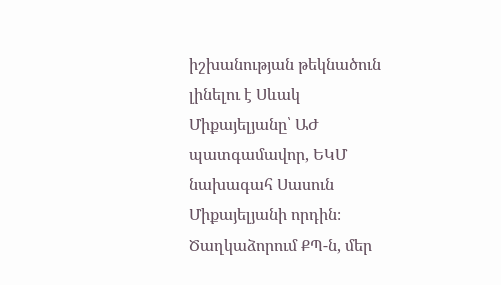իշխանության թեկնածուն լինելու է Սևակ Միքայելյանը՝ ԱԺ պատգամավոր, ԵԿՄ նախագահ Սասուն Միքայելյանի որդին։
Ծաղկաձորում ՔՊ-ն, մեր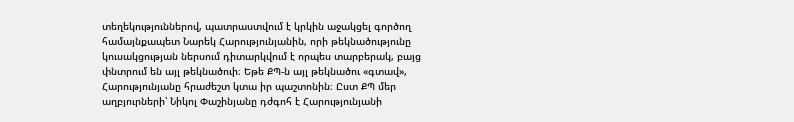տեղեկություններով, պատրաստվում է կրկին աջակցել գործող համայնքապետ Նարեկ Հարությունյանին, որի թեկնածությունը կուսակցության ներսում դիտարկվում է որպես տարբերակ, բայց փնտրում են այլ թեկնածուի։ Եթե ՔՊ-ն այլ թեկնածու «գտավ», Հարությունյանը հրաժեշտ կտա իր պաշտոնին։ Ըստ ՔՊ մեր աղբյուրների՝ Նիկոլ Փաշինյանը դժգոհ է Հարությունյանի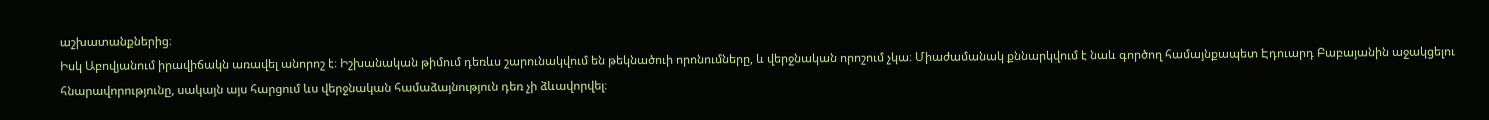աշխատանքներից։
Իսկ Աբովյանում իրավիճակն առավել անորոշ է։ Իշխանական թիմում դեռևս շարունակվում են թեկնածուի որոնումները, և վերջնական որոշում չկա։ Միաժամանակ քննարկվում է նաև գործող համայնքապետ Էդուարդ Բաբայանին աջակցելու հնարավորությունը, սակայն այս հարցում ևս վերջնական համաձայնություն դեռ չի ձևավորվել։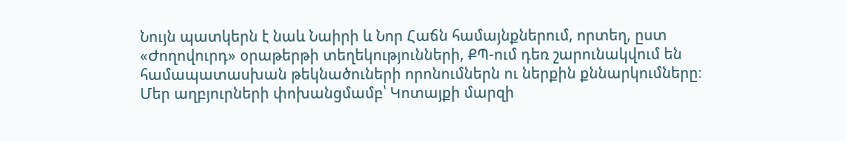Նույն պատկերն է նաև Նաիրի և Նոր Հաճն համայնքներում, որտեղ, ըստ «Ժողովուրդ» օրաթերթի տեղեկությունների, ՔՊ-ում դեռ շարունակվում են համապատասխան թեկնածուների որոնումներն ու ներքին քննարկումները։
Մեր աղբյուրների փոխանցմամբ՝ Կոտայքի մարզի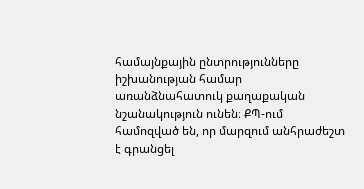համայնքային ընտրությունները իշխանության համար առանձնահատուկ քաղաքական նշանակություն ունեն։ ՔՊ-ում համոզված են, որ մարզում անհրաժեշտ է գրանցել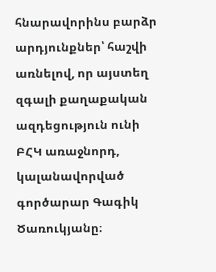հնարավորինս բարձր արդյունքներ՝ հաշվի առնելով, որ այստեղ զգալի քաղաքական ազդեցություն ունի ԲՀԿ առաջնորդ, կալանավորված գործարար Գագիկ Ծառուկյանը։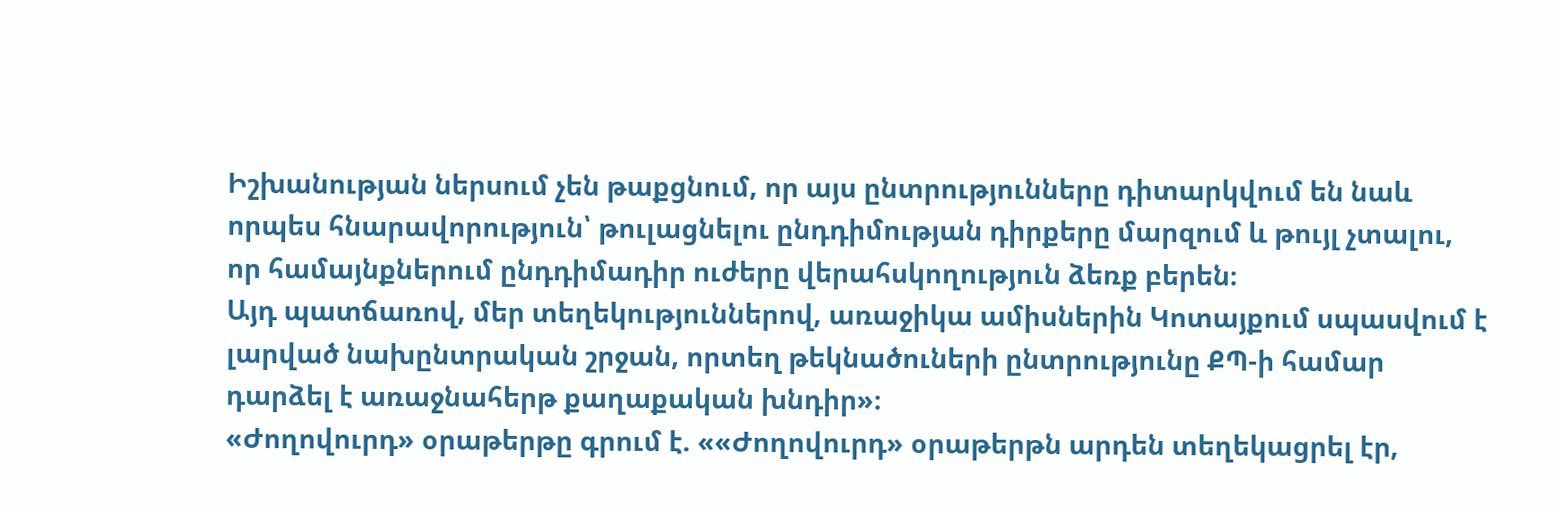Իշխանության ներսում չեն թաքցնում, որ այս ընտրությունները դիտարկվում են նաև որպես հնարավորություն՝ թուլացնելու ընդդիմության դիրքերը մարզում և թույլ չտալու, որ համայնքներում ընդդիմադիր ուժերը վերահսկողություն ձեռք բերեն։
Այդ պատճառով, մեր տեղեկություններով, առաջիկա ամիսներին Կոտայքում սպասվում է լարված նախընտրական շրջան, որտեղ թեկնածուների ընտրությունը ՔՊ-ի համար դարձել է առաջնահերթ քաղաքական խնդիր»։
«Ժողովուրդ» օրաթերթը գրում է. ««Ժողովուրդ» օրաթերթն արդեն տեղեկացրել էր,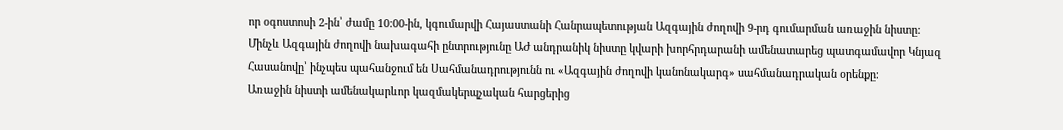որ օգոստոսի 2-ին՝ ժամը 10:00-ին, կգումարվի Հայաստանի Հանրապետության Ազգային ժողովի 9-րդ գումարման առաջին նիստը:
Մինչև Ազգային ժողովի նախագահի ընտրությունը ԱԺ անդրանիկ նիստը կվարի խորհրդարանի ամենատարեց պատգամավոր Կնյազ Հասանովը՝ ինչպես պահանջում են Սահմանադրությունն ու «Ազգային ժողովի կանոնակարգ» սահմանադրական օրենքը։
Առաջին նիստի ամենակարևոր կազմակերպչական հարցերից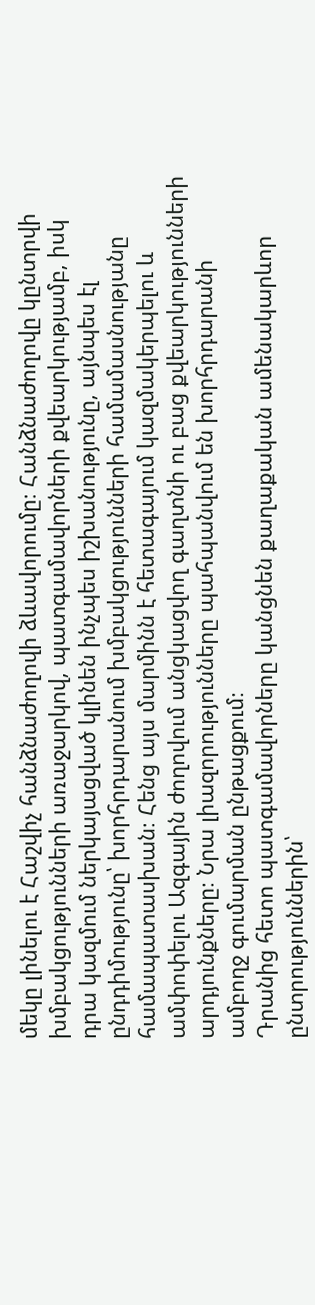մեկը լինելու է Հաշվիչ հանձնաժողովի ձևավորումը։ Հանձնաժողովը կընտրվի խմբակցությունների առաջարկով, պատգամավորների քվեարկությամբ, իսկ դրա կազմում ներկայացված կլինեն ինչպես իշխանությունը, այնպես էլ ընդդիմությունը՝ խորհրդարանում խմբակցությունների համամասնությանը համապատասխան։ Հենց այս մարմինն է հետագայում կազմակերպելու և ամփոփելու Ազգային ժողովում անցկացվող գաղտնի ու բաց քվեարկությունների արդյունքները։ Նրա լիազորությունները պահպանվում են խորհրդարանի ամբողջ գումարման ընթացքում։
Դրանից հետո պատգամավորները կանցնեն քաղաքական ամենակարևոր ընտրություններին՝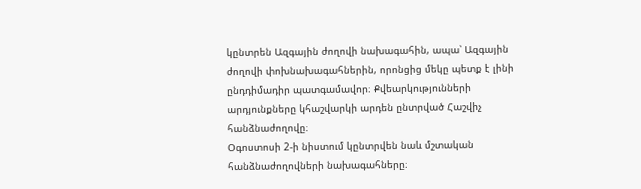կընտրեն Ազգային ժողովի նախագահին, ապա՝ Ազգային ժողովի փոխնախագահներին, որոնցից մեկը պետք է լինի ընդդիմադիր պատգամավոր։ Քվեարկությունների արդյունքները կհաշվարկի արդեն ընտրված Հաշվիչ հանձնաժողովը։
Օգոստոսի 2-ի նիստում կընտրվեն նաև մշտական հանձնաժողովների նախագահները։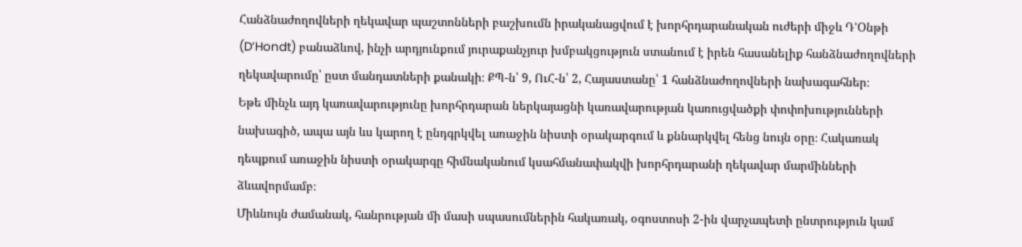Հանձնաժողովների ղեկավար պաշտոնների բաշխումն իրականացվում է խորհրդարանական ուժերի միջև Դ’Օնթի (D’Hondt) բանաձևով, ինչի արդյունքում յուրաքանչյուր խմբակցություն ստանում է իրեն հասանելիք հանձնաժողովների ղեկավարումը՝ ըստ մանդատների քանակի։ ՔՊ-ն՝ 9, ՈւՀ-ն՝ 2, Հայաստանը՝ 1 հանձնաժողովների նախագահներ։
Եթե մինչև այդ կառավարությունը խորհրդարան ներկայացնի կառավարության կառուցվածքի փոփոխությունների նախագիծ, ապա այն ևս կարող է ընդգրկվել առաջին նիստի օրակարգում և քննարկվել հենց նույն օրը։ Հակառակ դեպքում առաջին նիստի օրակարգը հիմնականում կսահմանափակվի խորհրդարանի ղեկավար մարմինների ձևավորմամբ։
Միևնույն ժամանակ, հանրության մի մասի սպասումներին հակառակ, օգոստոսի 2-ին վարչապետի ընտրություն կամ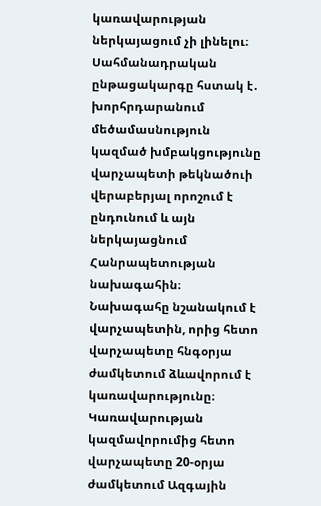կառավարության ներկայացում չի լինելու։
Սահմանադրական ընթացակարգը հստակ է․ խորհրդարանում մեծամասնություն կազմած խմբակցությունը վարչապետի թեկնածուի վերաբերյալ որոշում է ընդունում և այն ներկայացնում Հանրապետության նախագահին։ Նախագահը նշանակում է վարչապետին, որից հետո վարչապետը հնգօրյա ժամկետում ձևավորում է կառավարությունը։ Կառավարության կազմավորումից հետո վարչապետը 20-օրյա ժամկետում Ազգային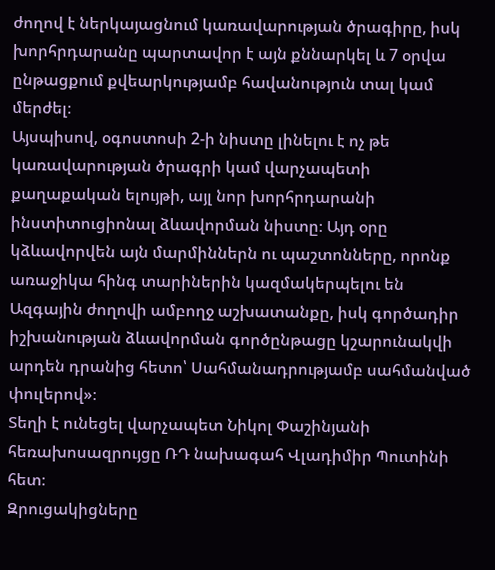ժողով է ներկայացնում կառավարության ծրագիրը, իսկ խորհրդարանը պարտավոր է այն քննարկել և 7 օրվա ընթացքում քվեարկությամբ հավանություն տալ կամ մերժել։
Այսպիսով, օգոստոսի 2-ի նիստը լինելու է ոչ թե կառավարության ծրագրի կամ վարչապետի քաղաքական ելույթի, այլ նոր խորհրդարանի ինստիտուցիոնալ ձևավորման նիստը։ Այդ օրը կձևավորվեն այն մարմիններն ու պաշտոնները, որոնք առաջիկա հինգ տարիներին կազմակերպելու են Ազգային ժողովի ամբողջ աշխատանքը, իսկ գործադիր իշխանության ձևավորման գործընթացը կշարունակվի արդեն դրանից հետո՝ Սահմանադրությամբ սահմանված փուլերով»։
Տեղի է ունեցել վարչապետ Նիկոլ Փաշինյանի հեռախոսազրույցը ՌԴ նախագահ Վլադիմիր Պուտինի հետ։
Զրուցակիցները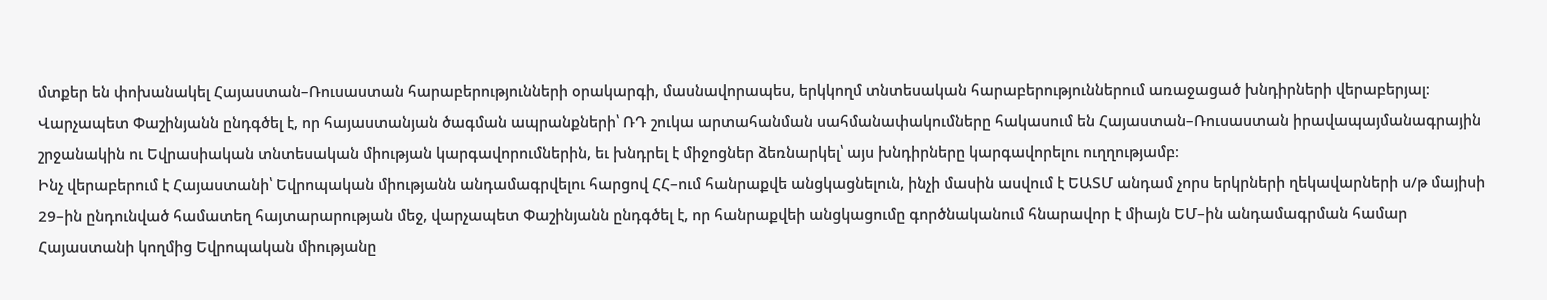մտքեր են փոխանակել Հայաստան–Ռուսաստան հարաբերությունների օրակարգի, մասնավորապես, երկկողմ տնտեսական հարաբերություններում առաջացած խնդիրների վերաբերյալ։
Վարչապետ Փաշինյանն ընդգծել է, որ հայաստանյան ծագման ապրանքների՝ ՌԴ շուկա արտահանման սահմանափակումները հակասում են Հայաստան–Ռուսաստան իրավապայմանագրային շրջանակին ու Եվրասիական տնտեսական միության կարգավորումներին, եւ խնդրել է միջոցներ ձեռնարկել՝ այս խնդիրները կարգավորելու ուղղությամբ։
Ինչ վերաբերում է Հայաստանի՝ Եվրոպական միությանն անդամագրվելու հարցով ՀՀ–ում հանրաքվե անցկացնելուն, ինչի մասին ասվում է ԵԱՏՄ անդամ չորս երկրների ղեկավարների ս/թ մայիսի 29–ին ընդունված համատեղ հայտարարության մեջ, վարչապետ Փաշինյանն ընդգծել է, որ հանրաքվեի անցկացումը գործնականում հնարավոր է միայն ԵՄ–ին անդամագրման համար Հայաստանի կողմից Եվրոպական միությանը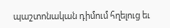պաշտոնական դիմում հղելուց եւ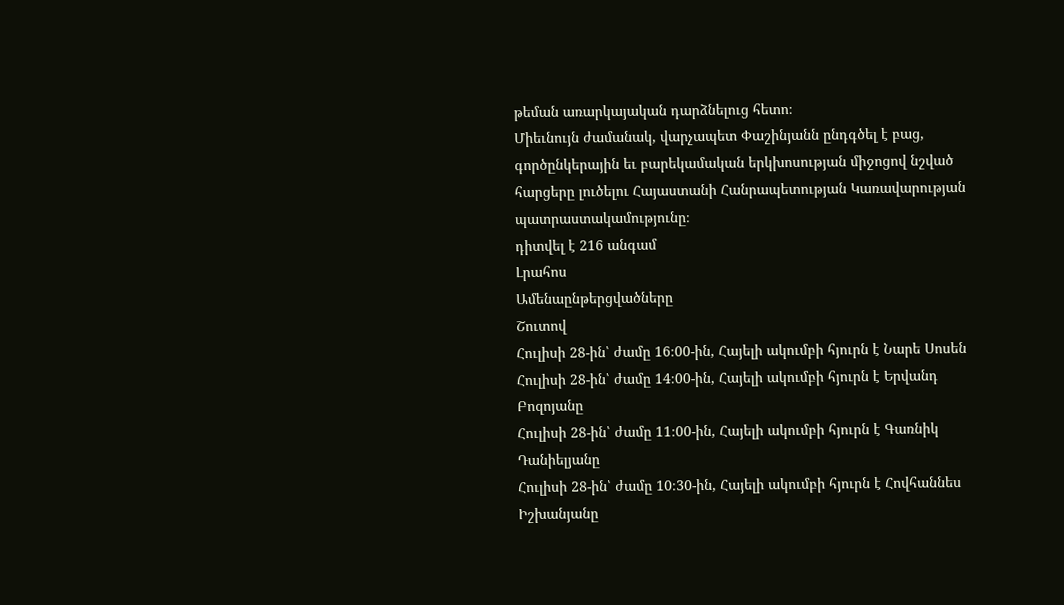թեման առարկայական դարձնելուց հետո։
Միեւնույն ժամանակ, վարչապետ Փաշինյանն ընդգծել է բաց, գործընկերային եւ բարեկամական երկխոսության միջոցով նշված հարցերը լուծելու Հայաստանի Հանրապետության Կառավարության պատրաստակամությունը։
դիտվել է 216 անգամ
Լրահոս
Ամենաընթերցվածները
Շուտով
Հուլիսի 28-ին՝ ժամը 16։00-ին, Հայելի ակումբի հյուրն է Նարե Սոսեն
Հուլիսի 28-ին՝ ժամը 14։00-ին, Հայելի ակումբի հյուրն է Երվանդ Բոզոյանը
Հուլիսի 28-ին՝ ժամը 11։00-ին, Հայելի ակումբի հյուրն է Գառնիկ Դանիելյանը
Հուլիսի 28-ին՝ ժամը 10։30-ին, Հայելի ակումբի հյուրն է Հովհաննես Իշխանյանը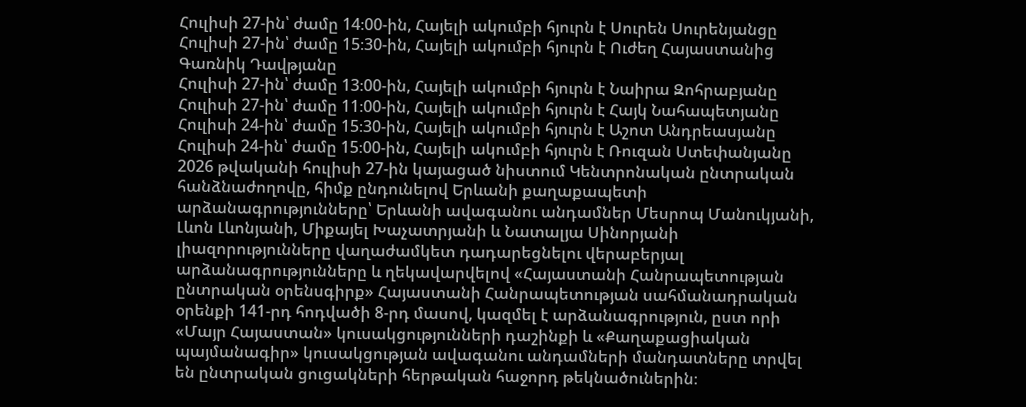Հուլիսի 27-ին՝ ժամը 14։00-ին, Հայելի ակումբի հյուրն է Սուրեն Սուրենյանցը
Հուլիսի 27-ին՝ ժամը 15։30-ին, Հայելի ակումբի հյուրն է Ուժեղ Հայաստանից Գառնիկ Դավթյանը
Հուլիսի 27-ին՝ ժամը 13։00-ին, Հայելի ակումբի հյուրն է Նաիրա Զոհրաբյանը
Հուլիսի 27-ին՝ ժամը 11։00-ին, Հայելի ակումբի հյուրն է Հայկ Նահապետյանը
Հուլիսի 24-ին՝ ժամը 15։30-ին, Հայելի ակումբի հյուրն է Աշոտ Անդրեասյանը
Հուլիսի 24-ին՝ ժամը 15։00-ին, Հայելի ակումբի հյուրն է Ռուզան Ստեփանյանը
2026 թվականի հուլիսի 27-ին կայացած նիստում Կենտրոնական ընտրական հանձնաժողովը, հիմք ընդունելով Երևանի քաղաքապետի արձանագրությունները՝ Երևանի ավագանու անդամներ Մեսրոպ Մանուկյանի, Լևոն Լևոնյանի, Միքայել Խաչատրյանի և Նատալյա Սինորյանի լիազորությունները վաղաժամկետ դադարեցնելու վերաբերյալ արձանագրությունները և ղեկավարվելով «Հայաստանի Հանրապետության ընտրական օրենսգիրք» Հայաստանի Հանրապետության սահմանադրական օրենքի 141-րդ հոդվածի 8-րդ մասով, կազմել է արձանագրություն, ըստ որի «Մայր Հայաստան» կուսակցությունների դաշինքի և «Քաղաքացիական պայմանագիր» կուսակցության ավագանու անդամների մանդատները տրվել են ընտրական ցուցակների հերթական հաջորդ թեկնածուներին։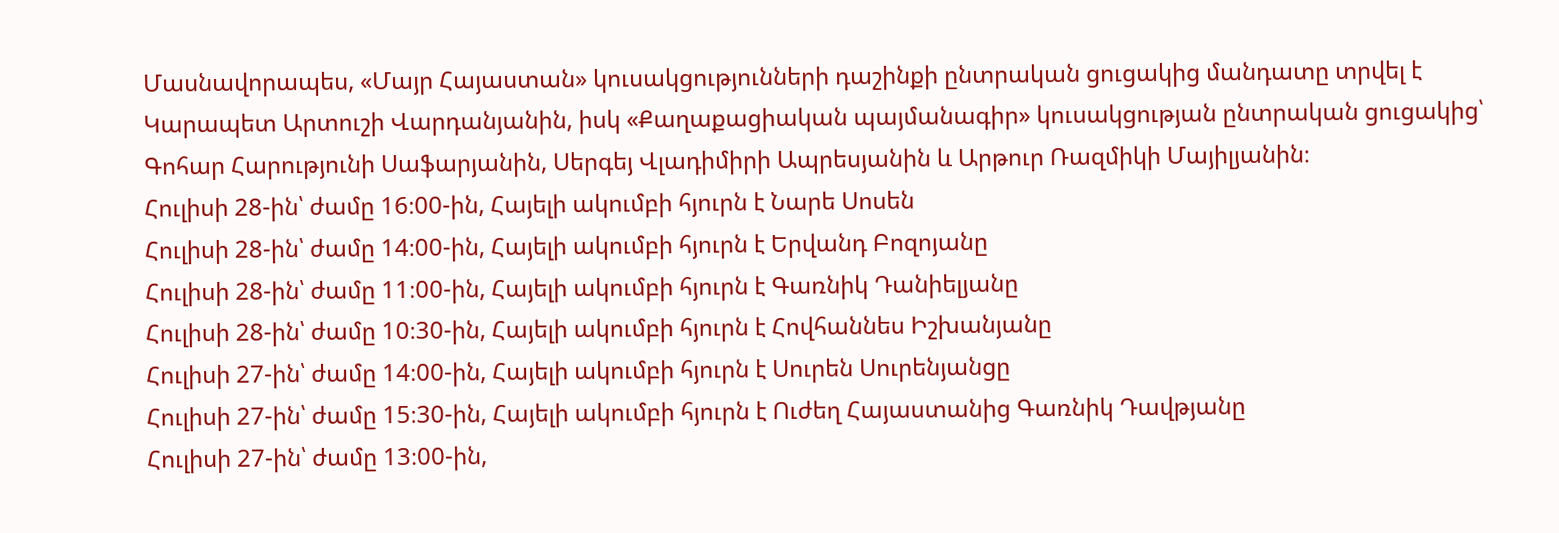Մասնավորապես, «Մայր Հայաստան» կուսակցությունների դաշինքի ընտրական ցուցակից մանդատը տրվել է Կարապետ Արտուշի Վարդանյանին, իսկ «Քաղաքացիական պայմանագիր» կուսակցության ընտրական ցուցակից՝ Գոհար Հարությունի Սաֆարյանին, Սերգեյ Վլադիմիրի Ապրեսյանին և Արթուր Ռազմիկի Մայիլյանին։
Հուլիսի 28-ին՝ ժամը 16։00-ին, Հայելի ակումբի հյուրն է Նարե Սոսեն
Հուլիսի 28-ին՝ ժամը 14։00-ին, Հայելի ակումբի հյուրն է Երվանդ Բոզոյանը
Հուլիսի 28-ին՝ ժամը 11։00-ին, Հայելի ակումբի հյուրն է Գառնիկ Դանիելյանը
Հուլիսի 28-ին՝ ժամը 10։30-ին, Հայելի ակումբի հյուրն է Հովհաննես Իշխանյանը
Հուլիսի 27-ին՝ ժամը 14։00-ին, Հայելի ակումբի հյուրն է Սուրեն Սուրենյանցը
Հուլիսի 27-ին՝ ժամը 15։30-ին, Հայելի ակումբի հյուրն է Ուժեղ Հայաստանից Գառնիկ Դավթյանը
Հուլիսի 27-ին՝ ժամը 13։00-ին,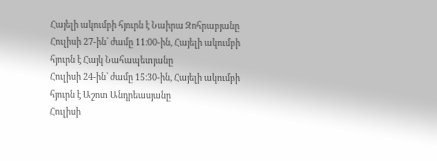Հայելի ակումբի հյուրն է Նաիրա Զոհրաբյանը
Հուլիսի 27-ին՝ ժամը 11։00-ին, Հայելի ակումբի հյուրն է Հայկ Նահապետյանը
Հուլիսի 24-ին՝ ժամը 15։30-ին, Հայելի ակումբի հյուրն է Աշոտ Անդրեասյանը
Հուլիսի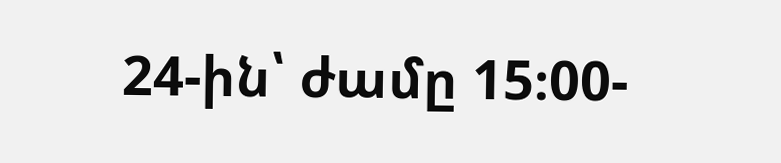24-ին՝ ժամը 15։00-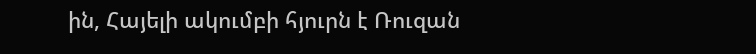ին, Հայելի ակումբի հյուրն է Ռուզան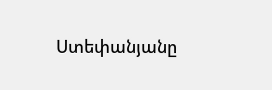Ստեփանյանը